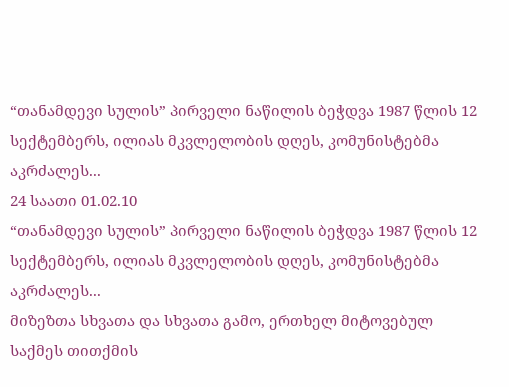“თანამდევი სულის” პირველი ნაწილის ბეჭდვა 1987 წლის 12 სექტემბერს, ილიას მკვლელობის დღეს, კომუნისტებმა აკრძალეს...
24 საათი 01.02.10
“თანამდევი სულის” პირველი ნაწილის ბეჭდვა 1987 წლის 12 სექტემბერს, ილიას მკვლელობის დღეს, კომუნისტებმა აკრძალეს...
მიზეზთა სხვათა და სხვათა გამო, ერთხელ მიტოვებულ საქმეს თითქმის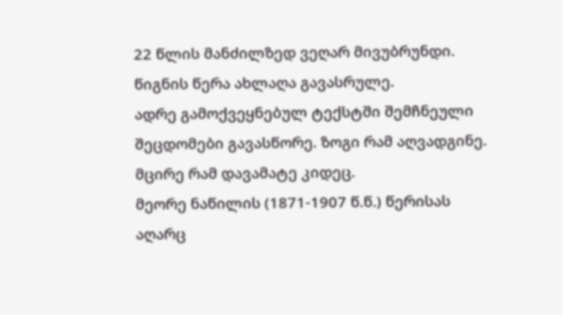22 წლის მანძილზედ ვეღარ მივუბრუნდი. წიგნის წერა ახლაღა გავასრულე.
ადრე გამოქვეყნებულ ტექსტში შემჩნეული შეცდომები გავასწორე. ზოგი რამ აღვადგინე. მცირე რამ დავამატე კიდეც.
მეორე ნაწილის (1871-1907 წ.წ.) წერისას აღარც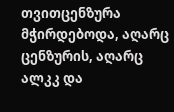თვითცენზურა მჭირდებოდა, აღარც ცენზურის, აღარც ალკკ და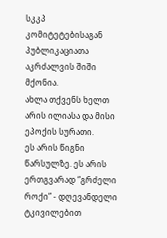სკკპ კომიტეტებისაგან პუბლიკაციათა აკრძალვის შიში მქონია.
ახლა თქვენს ხელთ არის ილიასა და მისი ეპოქის სურათი.
ეს არის წიგნი წარსულზე. ეს არის ერთგვარად “გრძელი როქი” - დღევანდელი ტკივილებით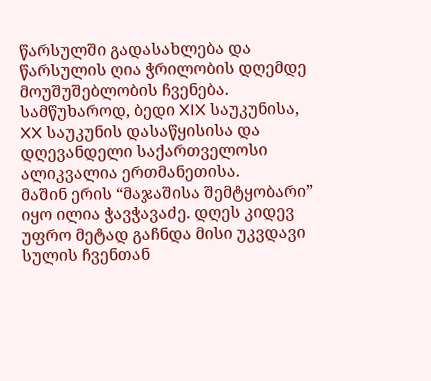წარსულში გადასახლება და წარსულის ღია ჭრილობის დღემდე მოუშუშებლობის ჩვენება.
სამწუხაროდ, ბედი XIX საუკუნისა, XX საუკუნის დასაწყისისა და დღევანდელი საქართველოსი ალიკვალია ერთმანეთისა.
მაშინ ერის “მაჯაშისა შემტყობარი” იყო ილია ჭავჭავაძე. დღეს კიდევ უფრო მეტად გაჩნდა მისი უკვდავი სულის ჩვენთან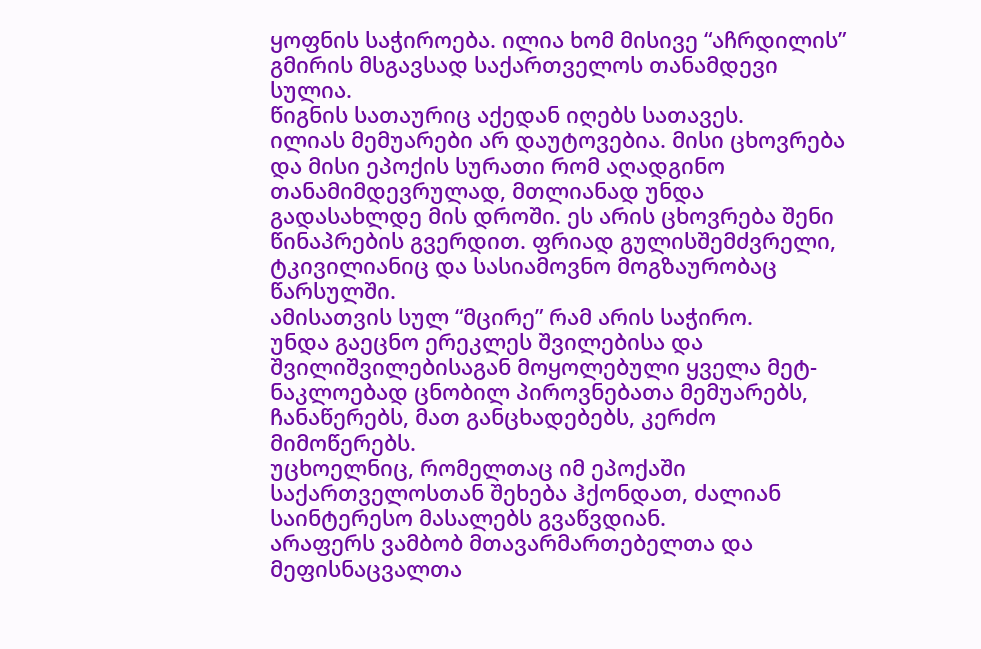ყოფნის საჭიროება. ილია ხომ მისივე “აჩრდილის” გმირის მსგავსად საქართველოს თანამდევი სულია.
წიგნის სათაურიც აქედან იღებს სათავეს.
ილიას მემუარები არ დაუტოვებია. მისი ცხოვრება და მისი ეპოქის სურათი რომ აღადგინო თანამიმდევრულად, მთლიანად უნდა გადასახლდე მის დროში. ეს არის ცხოვრება შენი წინაპრების გვერდით. ფრიად გულისშემძვრელი, ტკივილიანიც და სასიამოვნო მოგზაურობაც წარსულში.
ამისათვის სულ “მცირე” რამ არის საჭირო.
უნდა გაეცნო ერეკლეს შვილებისა და შვილიშვილებისაგან მოყოლებული ყველა მეტ-ნაკლოებად ცნობილ პიროვნებათა მემუარებს, ჩანაწერებს, მათ განცხადებებს, კერძო მიმოწერებს.
უცხოელნიც, რომელთაც იმ ეპოქაში საქართველოსთან შეხება ჰქონდათ, ძალიან საინტერესო მასალებს გვაწვდიან.
არაფერს ვამბობ მთავარმართებელთა და მეფისნაცვალთა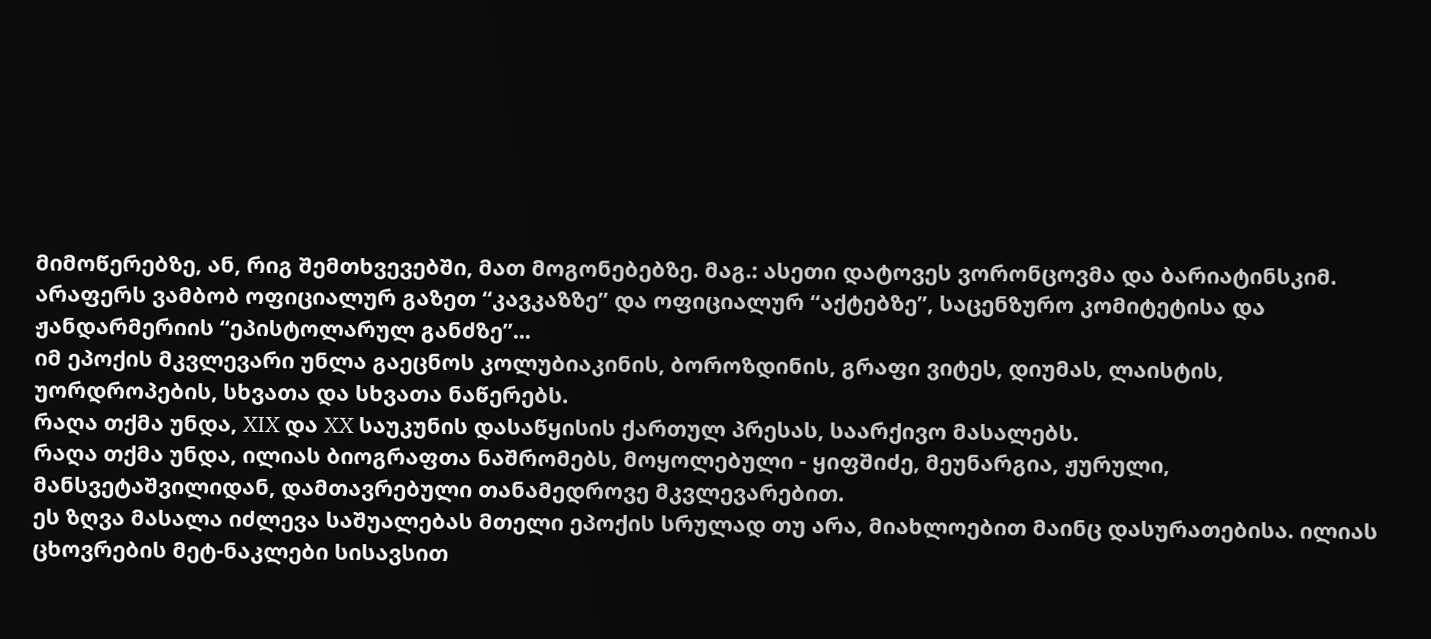მიმოწერებზე, ან, რიგ შემთხვევებში, მათ მოგონებებზე. მაგ.: ასეთი დატოვეს ვორონცოვმა და ბარიატინსკიმ. არაფერს ვამბობ ოფიციალურ გაზეთ “კავკაზზე” და ოფიციალურ “აქტებზე”, საცენზურო კომიტეტისა და ჟანდარმერიის “ეპისტოლარულ განძზე”...
იმ ეპოქის მკვლევარი უნლა გაეცნოს კოლუბიაკინის, ბოროზდინის, გრაფი ვიტეს, დიუმას, ლაისტის, უორდროპების, სხვათა და სხვათა ნაწერებს.
რაღა თქმა უნდა, XIX და XX საუკუნის დასაწყისის ქართულ პრესას, საარქივო მასალებს.
რაღა თქმა უნდა, ილიას ბიოგრაფთა ნაშრომებს, მოყოლებული - ყიფშიძე, მეუნარგია, ჟურული, მანსვეტაშვილიდან, დამთავრებული თანამედროვე მკვლევარებით.
ეს ზღვა მასალა იძლევა საშუალებას მთელი ეპოქის სრულად თუ არა, მიახლოებით მაინც დასურათებისა. ილიას ცხოვრების მეტ-ნაკლები სისავსით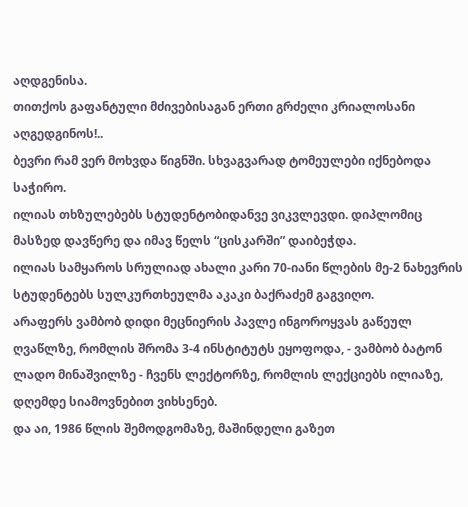აღდგენისა.
თითქოს გაფანტული მძივებისაგან ერთი გრძელი კრიალოსანი აღგედგინოს!..
ბევრი რამ ვერ მოხვდა წიგნში. სხვაგვარად ტომეულები იქნებოდა საჭირო.
ილიას თხზულებებს სტუდენტობიდანვე ვიკვლევდი. დიპლომიც მასზედ დავწერე და იმავ წელს “ცისკარში” დაიბეჭდა.
ილიას სამყაროს სრულიად ახალი კარი 70-იანი წლების მე-2 ნახევრის სტუდენტებს სულკურთხეულმა აკაკი ბაქრაძემ გაგვიღო.
არაფერს ვამბობ დიდი მეცნიერის პავლე ინგოროყვას გაწეულ ღვაწლზე, რომლის შრომა 3-4 ინსტიტუტს ეყოფოდა, - ვამბობ ბატონ ლადო მინაშვილზე - ჩვენს ლექტორზე, რომლის ლექციებს ილიაზე, დღემდე სიამოვნებით ვიხსენებ.
და აი, 1986 წლის შემოდგომაზე, მაშინდელი გაზეთ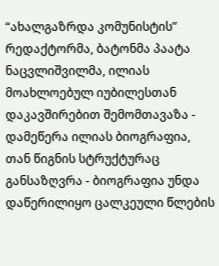“ახალგაზრდა კომუნისტის” რედაქტორმა, ბატონმა პაატა ნაცვლიშვილმა, ილიას მოახლოებულ იუბილესთან დაკავშირებით შემომთავაზა - დამეწერა ილიას ბიოგრაფია, თან წიგნის სტრუქტურაც განსაზღვრა - ბიოგრაფია უნდა დაწერილიყო ცალკეული წლების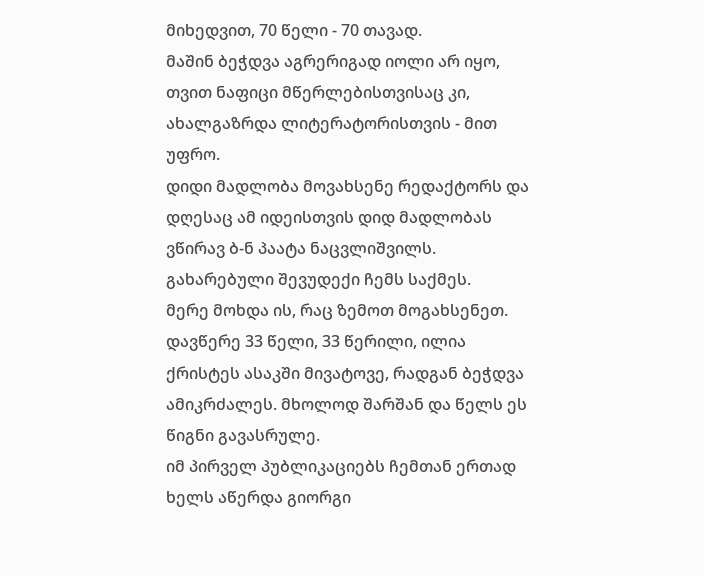მიხედვით, 70 წელი - 70 თავად.
მაშინ ბეჭდვა აგრერიგად იოლი არ იყო, თვით ნაფიცი მწერლებისთვისაც კი, ახალგაზრდა ლიტერატორისთვის - მით უფრო.
დიდი მადლობა მოვახსენე რედაქტორს და დღესაც ამ იდეისთვის დიდ მადლობას ვწირავ ბ-ნ პაატა ნაცვლიშვილს.
გახარებული შევუდექი ჩემს საქმეს.
მერე მოხდა ის, რაც ზემოთ მოგახსენეთ. დავწერე 33 წელი, 33 წერილი, ილია ქრისტეს ასაკში მივატოვე, რადგან ბეჭდვა ამიკრძალეს. მხოლოდ შარშან და წელს ეს წიგნი გავასრულე.
იმ პირველ პუბლიკაციებს ჩემთან ერთად ხელს აწერდა გიორგი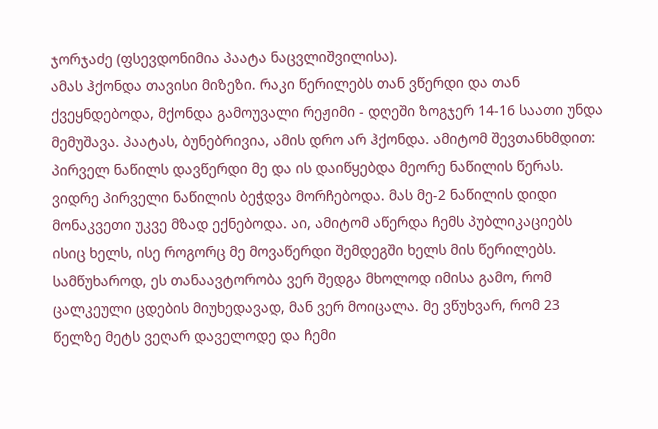ჯორჯაძე (ფსევდონიმია პაატა ნაცვლიშვილისა).
ამას ჰქონდა თავისი მიზეზი. რაკი წერილებს თან ვწერდი და თან ქვეყნდებოდა, მქონდა გამოუვალი რეჟიმი - დღეში ზოგჯერ 14-16 საათი უნდა მემუშავა. პაატას, ბუნებრივია, ამის დრო არ ჰქონდა. ამიტომ შევთანხმდით: პირველ ნაწილს დავწერდი მე და ის დაიწყებდა მეორე ნაწილის წერას. ვიდრე პირველი ნაწილის ბეჭდვა მორჩებოდა. მას მე-2 ნაწილის დიდი მონაკვეთი უკვე მზად ექნებოდა. აი, ამიტომ აწერდა ჩემს პუბლიკაციებს ისიც ხელს, ისე როგორც მე მოვაწერდი შემდეგში ხელს მის წერილებს. სამწუხაროდ, ეს თანაავტორობა ვერ შედგა მხოლოდ იმისა გამო, რომ ცალკეული ცდების მიუხედავად, მან ვერ მოიცალა. მე ვწუხვარ, რომ 23 წელზე მეტს ვეღარ დაველოდე და ჩემი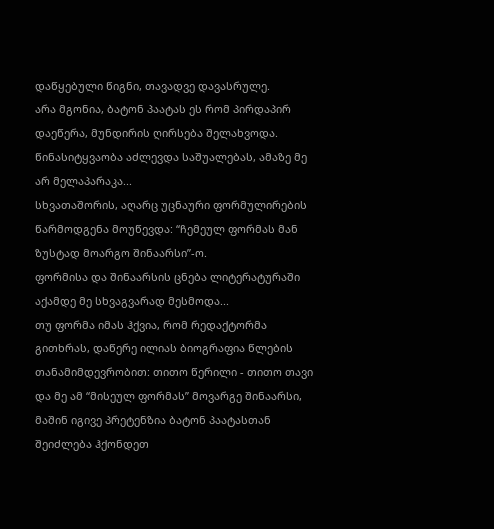დაწყებული წიგნი, თავადვე დავასრულე.
არა მგონია, ბატონ პაატას ეს რომ პირდაპირ დაეწერა, მუნდირის ღირსება შელახვოდა. წინასიტყვაობა აძლევდა საშუალებას, ამაზე მე არ მელაპარაკა...
სხვათაშორის, აღარც უცნაური ფორმულირების წარმოდგენა მოუწევდა: “ჩემეულ ფორმას მან ზუსტად მოარგო შინაარსი”-ო.
ფორმისა და შინაარსის ცნება ლიტერატურაში აქამდე მე სხვაგვარად მესმოდა...
თუ ფორმა იმას ჰქვია, რომ რედაქტორმა გითხრას, დაწერე ილიას ბიოგრაფია წლების თანამიმდევრობით: თითო წერილი - თითო თავი და მე ამ “მისეულ ფორმას” მოვარგე შინაარსი, მაშინ იგივე პრეტენზია ბატონ პაატასთან შეიძლება ჰქონდეთ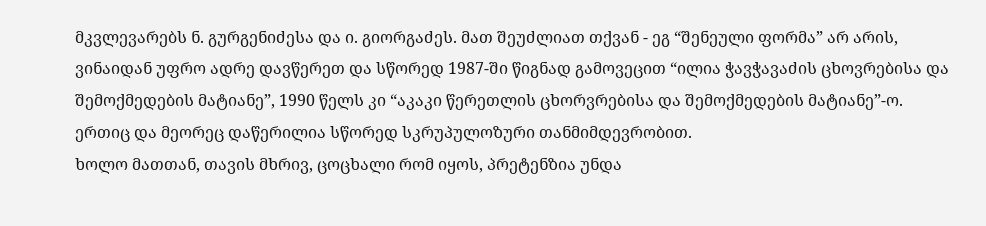მკვლევარებს ნ. გურგენიძესა და ი. გიორგაძეს. მათ შეუძლიათ თქვან - ეგ “შენეული ფორმა” არ არის, ვინაიდან უფრო ადრე დავწერეთ და სწორედ 1987-ში წიგნად გამოვეცით “ილია ჭავჭავაძის ცხოვრებისა და შემოქმედების მატიანე”, 1990 წელს კი “აკაკი წერეთლის ცხორვრებისა და შემოქმედების მატიანე”-ო.
ერთიც და მეორეც დაწერილია სწორედ სკრუპულოზური თანმიმდევრობით.
ხოლო მათთან, თავის მხრივ, ცოცხალი რომ იყოს, პრეტენზია უნდა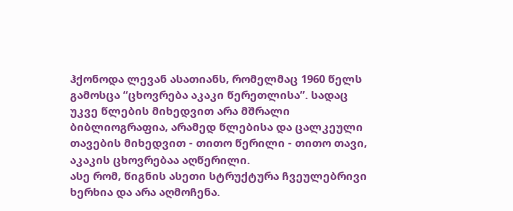ჰქონოდა ლევან ასათიანს, რომელმაც 1960 წელს გამოსცა “ცხოვრება აკაკი წერეთლისა”. სადაც უკვე წლების მიხედვით არა მშრალი ბიბლიოგრაფია, არამედ წლებისა და ცალკეული თავების მიხედვით - თითო წერილი - თითო თავი, აკაკის ცხოვრებაა აღწერილი.
ასე რომ, წიგნის ასეთი სტრუქტურა ჩვეულებრივი ხერხია და არა აღმოჩენა.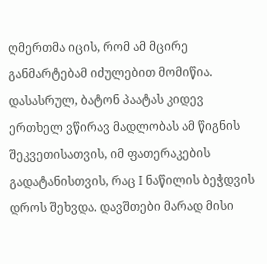ღმერთმა იცის, რომ ამ მცირე განმარტებამ იძულებით მომიწია.
დასასრულ, ბატონ პაატას კიდევ ერთხელ ვწირავ მადლობას ამ წიგნის შეკვეთისათვის, იმ ფათერაკების გადატანისთვის, რაც I ნაწილის ბეჭდვის დროს შეხვდა. დავშთები მარად მისი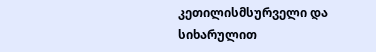კეთილისმსურველი და სიხარულით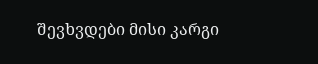შევხვდები მისი კარგი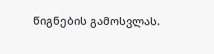წიგნების გამოსვლას.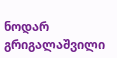ნოდარ გრიგალაშვილი